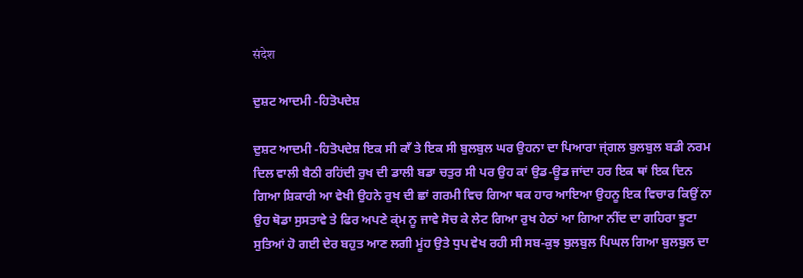संदेश

ਦੁਸ਼ਟ ਆਦਮੀ -ਹਿਤੋਪਦੇਸ਼

ਦੁਸ਼ਟ ਆਦਮੀ -ਹਿਤੋਪਦੇਸ਼ ਇਕ ਸੀ ਕਾਁ ਤੇ ਇਕ ਸੀ ਬੁਲਬੁਲ ਘਰ ਉਹਨਾ ਦਾ ਪਿਆਰਾ ਜ੍ਂਗਲ ਬੁਲਬੁਲ ਬਡੀ ਨਰਮ ਦਿਲ ਵਾਲੀ ਬੈਠੀ ਰਹਿਂਦੀ ਰੁਖ ਦੀ ਡਾਲੀ ਬਡਾ ਚਤੁਰ ਸੀ ਪਰ ਉਹ ਕਾਂ ਉਡ-ਊਡ ਜਾਂਦਾ ਹਰ ਇਕ ਥਾਂ ਇਕ ਦਿਨ ਗਿਆ ਸ਼ਿਕਾਰੀ ਆ ਵੇਖੀ ਉਹਨੇ ਰੁਖ ਦੀ ਛਾਂ ਗਰਮੀ ਵਿਚ ਗਿਆ ਥਕ ਹਾਰ ਆਇਆ ਉਹਨੂ ਇਕ ਵਿਚਾਰ ਕਿਉਂ ਨਾ ਉਹ ਥੋਡਾ ਸੁਸਤਾਵੇ ਤੇ ਫਿਰ ਅਪਣੇ ਕ੍ਂਮ ਨੂ ਜਾਵੇ ਸੋਚ ਕੇ ਲੇਟ ਗਿਆ ਰੁਖ ਹੇਠਾਂ ਆ ਗਿਆ ਨੀਂਦ ਦਾ ਗਹਿਰਾ ਝੂਟਾ ਸੁਤਿਆਂ ਹੋ ਗਈ ਦੇਰ ਬਹੁਤ ਆਣ ਲਗੀ ਮੂਂਹ ਉਤੇ ਧੁਪ ਵੇਖ ਰਹੀ ਸੀ ਸਬ-ਕੁਝ ਬੁਲਬੁਲ ਪਿਘਲ ਗਿਆ ਬੁਲਬੁਲ ਦਾ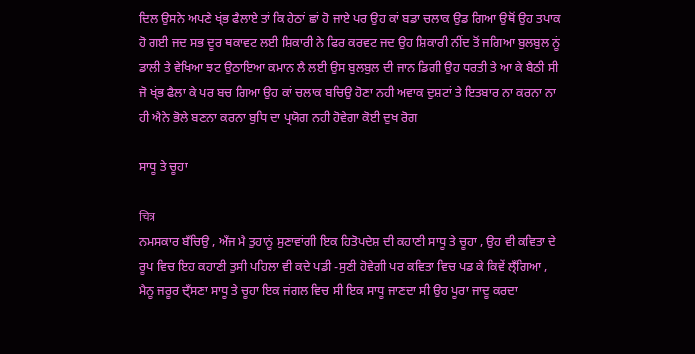ਦਿਲ ਉਸਨੇ ਅਪਣੇ ਖ੍ਂਭ ਫੈਲਾਏ ਤਾਂ ਕਿ ਹੇਠਾਂ ਛਾਂ ਹੋ ਜਾਏ ਪਰ ਉਹ ਕਾਂ ਬਡਾ ਚਲਾਕ ਉਡ ਗਿਆ ਉਥੋਂ ਉਹ ਤਪਾਕ ਹੋ ਗਈ ਜਦ ਸਭ ਦੂਰ ਥਕਾਵਟ ਲਈ ਸ਼ਿਕਾਰੀ ਨੇ ਫਿਰ ਕਰਵਟ ਜਦ ਉਹ ਸ਼ਿਕਾਰੀ ਨੀਂਦ ਤੋਂ ਜਗਿਆ ਬੁਲਬੁਲ ਨੂਂ ਡਾਲੀ ਤੇ ਵੇਖਿਆ ਝਟ ਉਠਾਇਆ ਕਮਾਨ ਲੈ ਲਈ ਉਸ ਬੁਲਬੁਲ ਦੀ ਜਾਨ ਡਿਗੀ ਉਹ ਧਰਤੀ ਤੇ ਆ ਕੇ ਬੈਠੀ ਸੀ ਜੋ ਖ੍ਂਭ ਫੈਲਾ ਕੇ ਪਰ ਬਚ ਗਿਆ ਉਹ ਕਾਂ ਚਲਾਕ ਬਚਿਉ ਹੋਣਾ ਨਹੀ ਅਵਾਕ ਦੁਸ਼ਟਾਂ ਤੇ ਇਤਬਾਰ ਨਾ ਕਰਨਾ ਨਾ ਹੀ ਐਨੇ ਭੋਲੇ ਬਣਨਾ ਕਰਨਾ ਬੁਧਿ ਦਾ ਪ੍ਰਯੋਗ ਨਹੀ ਹੋਵੇਗਾ ਕੋਈ ਦੁਖ ਰੋਗ

ਸਾਧੂ ਤੇ ਚੂਹਾ

चित्र
ਨਮਸਕਾਰ ਬਁਚਿਉ , ਅਁਜ ਮੈ ਤੁਹਾਨੂਂ ਸੁਣਾਵਾਂਗੀ ਇਕ ਹਿਤੋਪਦੇਸ਼ ਦੀ ਕਹਾਣੀ ਸਾਧੂ ਤੇ ਚੂਹਾ , ਉਹ ਵੀ ਕਵਿਤਾ ਦੇ ਰੂਪ ਵਿਚ ਇਹ ਕਹਾਣੀ ਤੁਸੀ ਪਹਿਲਾ ਵੀ ਕਦੇ ਪਡੀ -ਸੁਣੀ ਹੋਵੇਗੀ ਪਰ ਕਵਿਤਾ ਵਿਚ ਪਡ ਕੇ ਕਿਵੇਂ ਲ੍ਁਗਿਆ , ਮੈਨੂ ਜਰੂਰ ਦ੍ਁਸਣਾ ਸਾਧੂ ਤੇ ਚੂਹਾ ਇਕ ਜਂਗਲ ਵਿਚ ਸੀ ਇਕ ਸਾਧੂ ਜਾਣਦਾ ਸੀ ਉਹ ਪੂਰਾ ਜਾਦੂ ਕਰਦਾ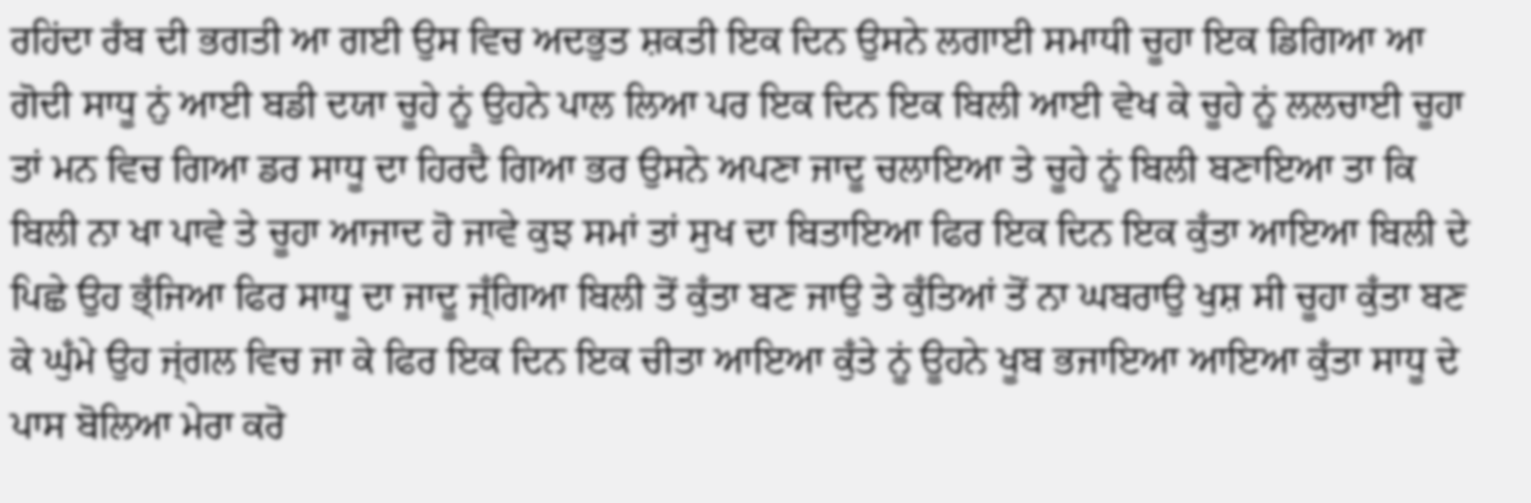ਰਹਿਂਦਾ ਰਁਬ ਦੀ ਭਗਤੀ ਆ ਗਈ ਉਸ ਵਿਚ ਅਦਭੁਤ ਸ਼ਕਤੀ ਇਕ ਦਿਨ ਉਸਨੇ ਲਗਾਈ ਸਮਾਧੀ ਚੂਹਾ ਇਕ ਡਿਗਿਆ ਆ ਗੋਦੀ ਸਾਧੂ ਨੁਂ ਆਈ ਬਡੀ ਦਯਾ ਚੂਹੇ ਨੂਂ ਉਹਨੇ ਪਾਲ ਲਿਆ ਪਰ ਇਕ ਦਿਨ ਇਕ ਬਿਲੀ ਆਈ ਵੇਖ ਕੇ ਚੂਹੇ ਨੂਂ ਲਲਚਾਈ ਚੂਹਾ ਤਾਂ ਮਨ ਵਿਚ ਗਿਆ ਡਰ ਸਾਧੂ ਦਾ ਹਿਰਦੈ ਗਿਆ ਭਰ ਉਸਨੇ ਅਪਣਾ ਜਾਦੂ ਚਲਾਇਆ ਤੇ ਚੂਹੇ ਨੂਂ ਬਿਲੀ ਬਣਾਇਆ ਤਾ ਕਿ ਬਿਲੀ ਨਾ ਖਾ ਪਾਵੇ ਤੇ ਚੂਹਾ ਆਜਾਦ ਹੋ ਜਾਵੇ ਕੁਝ ਸਮਾਂ ਤਾਂ ਸੁਖ ਦਾ ਬਿਤਾਇਆ ਫਿਰ ਇਕ ਦਿਨ ਇਕ ਕੁਁਤਾ ਆਇਆ ਬਿਲੀ ਦੇ ਪਿਛੇ ਉਹ ਭ੍ਁਜਿਆ ਫਿਰ ਸਾਧੂ ਦਾ ਜਾਦੂ ਜ੍ਁਗਿਆ ਬਿਲੀ ਤੋਂ ਕੁਁਤਾ ਬਣ ਜਾਉ ਤੇ ਕੁਁਤਿਆਂ ਤੋਂ ਨਾ ਘਬਰਾਉ ਖੁਸ਼ ਸੀ ਚੂਹਾ ਕੁਁਤਾ ਬਣ ਕੇ ਘੁਁਮੇ ਉਹ ਜ੍ਂਗਲ ਵਿਚ ਜਾ ਕੇ ਫਿਰ ਇਕ ਦਿਨ ਇਕ ਚੀਤਾ ਆਇਆ ਕੁਁਤੇ ਨੂਂ ਊਹਨੇ ਖੂਬ ਭਜਾਇਆ ਆਇਆ ਕੁਁਤਾ ਸਾਧੂ ਦੇ ਪਾਸ ਬੋਲਿਆ ਮੇਰਾ ਕਰੋ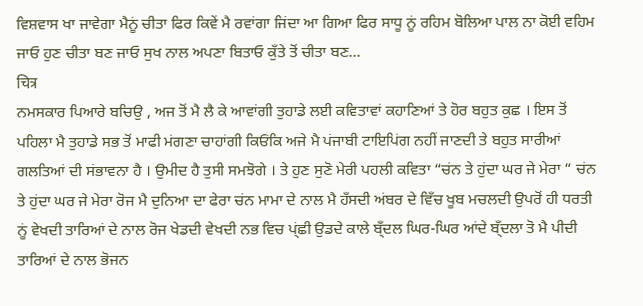ਵਿਸ਼ਵਾਸ ਖਾ ਜਾਵੇਗਾ ਮੈਨੂਂ ਚੀਤਾ ਫਿਰ ਕਿਵੇਂ ਮੈ ਰਵਾਂਗਾ ਜਿਂਦਾ ਆ ਗਿਆ ਫਿਰ ਸਾਧੂ ਨੂਂ ਰਹਿਮ ਬੋਲਿਆ ਪਾਲ ਨਾ ਕੋਈ ਵਹਿਮ ਜਾਓ ਹੁਣ ਚੀਤਾ ਬਣ ਜਾਓ ਸੁਖ ਨਾਲ ਅਪਣਾ ਬਿਤਾਓ ਕੁਁਤੇ ਤੋਂ ਚੀਤਾ ਬਣ...
चित्र
ਨਮਸਕਾਰ ਪਿਆਰੇ ਬਚਿਉ , ਅਜ ਤੋਂ ਮੈ ਲੈ ਕੇ ਆਵਾਂਗੀ ਤੁਹਾਡੇ ਲਈ ਕਵਿਤਾਵਾਂ ਕਹਾਣਿਆਂ ਤੇ ਹੋਰ ਬਹੁਤ ਕੁਛ । ਇਸ ਤੋਂ ਪਹਿਲਾ ਮੈ ਤੁਹਾਡੇ ਸਭ ਤੋਂ ਮਾਫੀ ਮਂਗਣਾ ਚਾਹਾਂਗੀ ਕਿਓਂਕਿ ਅਜੇ ਮੈ ਪਂਜਾਬੀ ਟਾਇਪਿਂਗ ਨਹੀਂ ਜਾਣਦੀ ਤੇ ਬਹੁਤ ਸਾਰੀਆਂ ਗਲਤਿਆਂ ਦੀ ਸਂਭਾਵਨਾ ਹੈ । ਉਮੀਦ ਹੈ ਤੁਸੀ ਸਮਝੋਗੇ । ਤੇ ਹੁਣ ਸੁਣੋ ਮੇਰੀ ਪਹਲੀ ਕਵਿਤਾ “ਚਂਨ ਤੇ ਹੁਂਦਾ ਘਰ ਜੇ ਮੇਰਾ “ ਚਂਨ ਤੇ ਹੁਂਦਾ ਘਰ ਜੇ ਮੇਰਾ ਰੋਜ ਮੈ ਦੁਨਿਆ ਦਾ ਫੇਰਾ ਚਂਨ ਮਾਮਾ ਦੇ ਨਾਲ ਮੈ ਹਁਸਦੀ ਅਂਬਰ ਦੇ ਵਿਁਚ ਖੂਬ ਮਚਲਦੀ ਉਪਰੋਂ ਹੀ ਧਰਤੀ ਨੂਂ ਵੇਖਦੀ ਤਾਰਿਆਂ ਦੇ ਨਾਲ ਰੋਜ ਖੇਡਦੀ ਵੇਖਦੀ ਨਭ ਵਿਚ ਪ੍ਂਛੀ ਉਡਦੇ ਕਾਲੇ ਬ੍ਁਦਲ ਘਿਰ-ਘਿਰ ਆਂਦੇ ਬ੍ਁਦਲਾ ਤੋ ਮੈ ਪੀਦੀ ਤਾਰਿਆਂ ਦੇ ਨਾਲ ਭੋਜਨ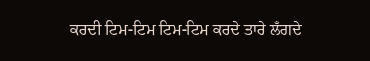ਕਰਦੀ ਟਿਮ-ਟਿਮ ਟਿਮ-ਟਿਮ ਕਰਦੇ ਤਾਰੇ ਲਁਗਦੇ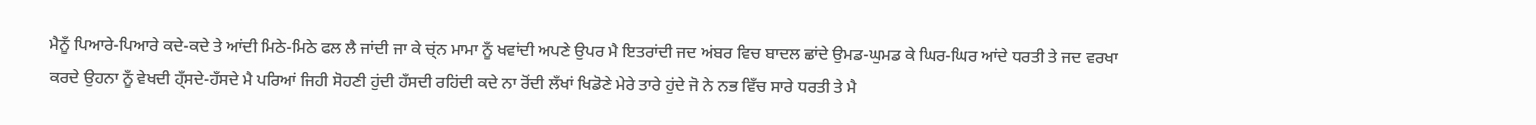ਮੈਨੂਁ ਪਿਆਰੇ-ਪਿਆਰੇ ਕਦੇ-ਕਦੇ ਤੇ ਆਂਦੀ ਮਿਠੇ-ਮਿਠੇ ਫਲ ਲੈ ਜਾਂਦੀ ਜਾ ਕੇ ਚ੍ਂਨ ਮਾਮਾ ਨੂਁ ਖਵਾਂਦੀ ਅਪਣੇ ਉਪਰ ਮੈ ਇਤਰਾਂਦੀ ਜਦ ਅਂਬਰ ਵਿਚ ਬਾਦਲ ਛਾਂਦੇ ਉਮਡ-ਘੁਮਡ ਕੇ ਘਿਰ-ਘਿਰ ਆਂਦੇ ਧਰਤੀ ਤੇ ਜਦ ਵਰਖਾ ਕਰਦੇ ਉਹਨਾ ਨੂਁ ਵੇਖਦੀ ਹ੍ਁਸਦੇ-ਹਁਸਦੇ ਮੈ ਪਰਿਆਂ ਜਿਹੀ ਸੋਹਣੀ ਹੁਂਦੀ ਹਁਸਦੀ ਰਹਿਂਦੀ ਕਦੇ ਨਾ ਰੋਂਦੀ ਲਁਖਾਂ ਖਿਡੋਣੇ ਮੇਰੇ ਤਾਰੇ ਹੁਂਦੇ ਜੋ ਨੇ ਨਭ ਵਿਁਚ ਸਾਰੇ ਧਰਤੀ ਤੇ ਮੈ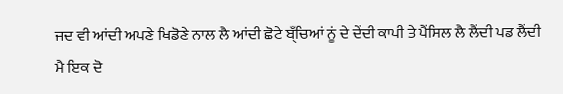ਜਦ ਵੀ ਆਂਦੀ ਅਪਣੇ ਖਿਡੋਣੇ ਨਾਲ ਲੈ ਆਂਦੀ ਛੋਟੇ ਬ੍ਁਚਿਆਂ ਨੂਂ ਦੇ ਦੇਂਦੀ ਕਾਪੀ ਤੇ ਪੈਂਸਿਲ ਲੈ ਲੈਂਦੀ ਪਡ ਲੈਂਦੀ ਮੈ ਇਕ ਦੋ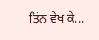ਤਿਂਨ ਵੇਖ ਕੇ...